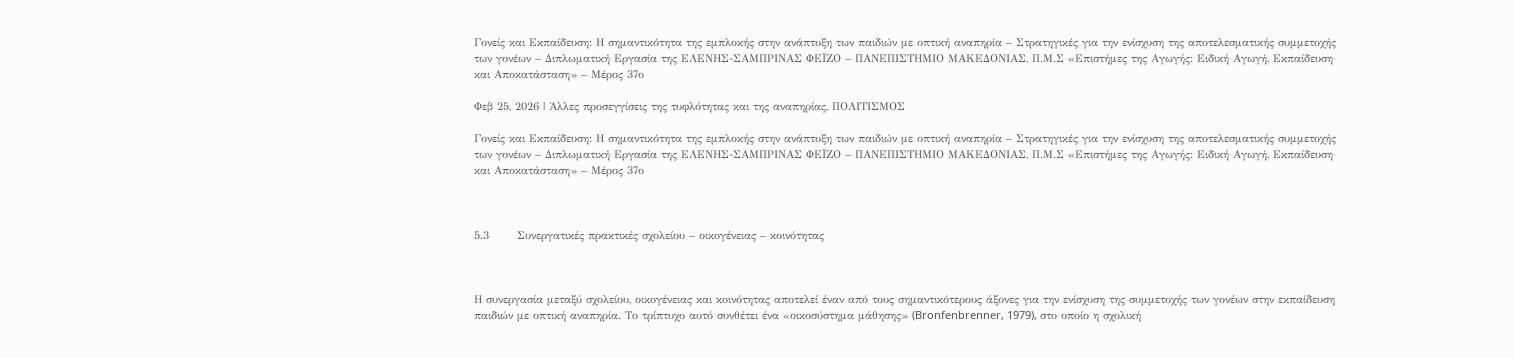Γονείς και Εκπαίδευση: Η σημαντικότητα της εμπλοκής στην ανάπτυξη των παιδιών με οπτική αναπηρία – Στρατηγικές για την ενίσχυση της αποτελεσματικής συμμετοχής των γονέων – Διπλωματική Εργασία της ΕΛΕΝΗΣ-ΣΑΜΠΡΙΝΑΣ ΦΕΪΖΟ – ΠΑΝΕΠΙΣΤΗΜΙΟ ΜΑΚΕΔΟΝΙΑΣ, Π.Μ.Σ «Επιστήμες της Αγωγής: Ειδική Αγωγή, Εκπαίδευση και Αποκατάσταση» – Μέρος 37ο

Φεβ 25, 2026 | Άλλες προσεγγίσεις της τυφλότητας και της αναπηρίας, ΠΟΛΙΤΙΣΜΟΣ

Γονείς και Εκπαίδευση: Η σημαντικότητα της εμπλοκής στην ανάπτυξη των παιδιών με οπτική αναπηρία – Στρατηγικές για την ενίσχυση της αποτελεσματικής συμμετοχής των γονέων – Διπλωματική Εργασία της ΕΛΕΝΗΣ-ΣΑΜΠΡΙΝΑΣ ΦΕΪΖΟ – ΠΑΝΕΠΙΣΤΗΜΙΟ ΜΑΚΕΔΟΝΙΑΣ, Π.Μ.Σ «Επιστήμες της Αγωγής: Ειδική Αγωγή, Εκπαίδευση και Αποκατάσταση» – Μέρος 37ο



5.3       Συνεργατικές πρακτικές σχολείου – οικογένειας – κοινότητας



Η συνεργασία μεταξύ σχολείου, οικογένειας και κοινότητας αποτελεί έναν από τους σημαντικότερους άξονες για την ενίσχυση της συμμετοχής των γονέων στην εκπαίδευση παιδιών με οπτική αναπηρία. Το τρίπτυχο αυτό συνθέτει ένα «οικοσύστημα μάθησης» (Bronfenbrenner, 1979), στο οποίο η σχολική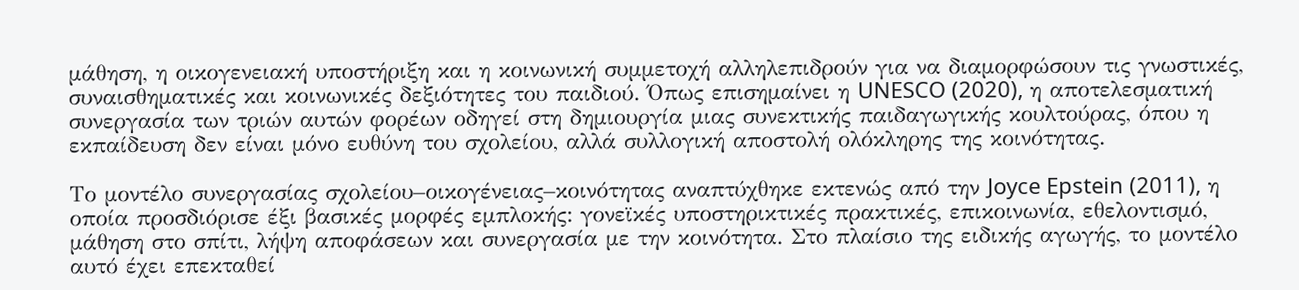μάθηση, η οικογενειακή υποστήριξη και η κοινωνική συμμετοχή αλληλεπιδρούν για να διαμορφώσουν τις γνωστικές, συναισθηματικές και κοινωνικές δεξιότητες του παιδιού. Όπως επισημαίνει η UNESCO (2020), η αποτελεσματική συνεργασία των τριών αυτών φορέων οδηγεί στη δημιουργία μιας συνεκτικής παιδαγωγικής κουλτούρας, όπου η εκπαίδευση δεν είναι μόνο ευθύνη του σχολείου, αλλά συλλογική αποστολή ολόκληρης της κοινότητας.

Το μοντέλο συνεργασίας σχολείου–οικογένειας–κοινότητας αναπτύχθηκε εκτενώς από την Joyce Epstein (2011), η οποία προσδιόρισε έξι βασικές μορφές εμπλοκής: γονεϊκές υποστηρικτικές πρακτικές, επικοινωνία, εθελοντισμό, μάθηση στο σπίτι, λήψη αποφάσεων και συνεργασία με την κοινότητα. Στο πλαίσιο της ειδικής αγωγής, το μοντέλο αυτό έχει επεκταθεί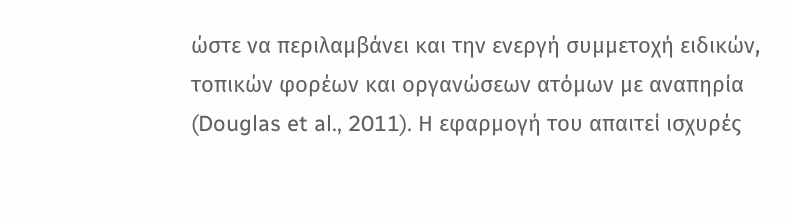ώστε να περιλαμβάνει και την ενεργή συμμετοχή ειδικών, τοπικών φορέων και οργανώσεων ατόμων με αναπηρία (Douglas et al., 2011). Η εφαρμογή του απαιτεί ισχυρές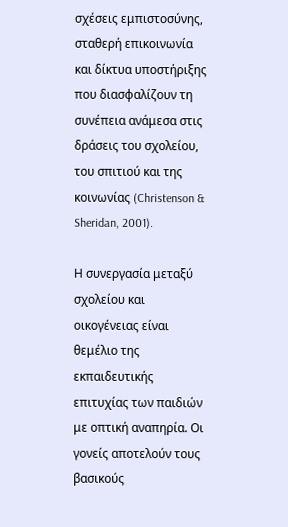σχέσεις εμπιστοσύνης, σταθερή επικοινωνία και δίκτυα υποστήριξης που διασφαλίζουν τη συνέπεια ανάμεσα στις δράσεις του σχολείου, του σπιτιού και της κοινωνίας (Christenson & Sheridan, 2001).

Η συνεργασία μεταξύ σχολείου και οικογένειας είναι θεμέλιο της εκπαιδευτικής επιτυχίας των παιδιών με οπτική αναπηρία. Οι γονείς αποτελούν τους βασικούς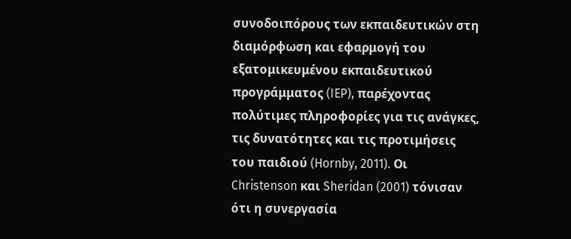συνοδοιπόρους των εκπαιδευτικών στη διαμόρφωση και εφαρμογή του εξατομικευμένου εκπαιδευτικού προγράμματος (IEP), παρέχοντας πολύτιμες πληροφορίες για τις ανάγκες, τις δυνατότητες και τις προτιμήσεις του παιδιού (Hornby, 2011). Οι Christenson και Sheridan (2001) τόνισαν ότι η συνεργασία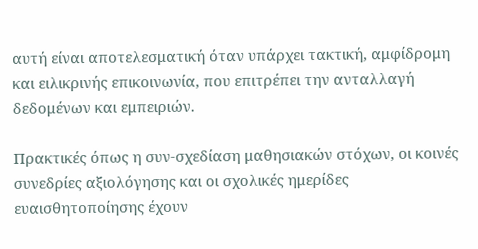αυτή είναι αποτελεσματική όταν υπάρχει τακτική, αμφίδρομη και ειλικρινής επικοινωνία, που επιτρέπει την ανταλλαγή δεδομένων και εμπειριών.

Πρακτικές όπως η συν-σχεδίαση μαθησιακών στόχων, οι κοινές συνεδρίες αξιολόγησης και οι σχολικές ημερίδες ευαισθητοποίησης έχουν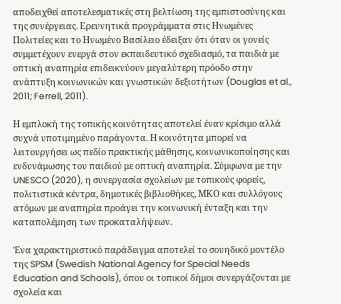αποδειχθεί αποτελεσματικές στη βελτίωση της εμπιστοσύνης και της συνέργειας. Ερευνητικά προγράμματα στις Ηνωμένες Πολιτείες και το Ηνωμένο Βασίλειο έδειξαν ότι όταν οι γονείς συμμετέχουν ενεργά στον εκπαιδευτικό σχεδιασμό, τα παιδιά με οπτική αναπηρία επιδεικνύουν μεγαλύτερη πρόοδο στην ανάπτυξη κοινωνικών και γνωστικών δεξιοτήτων (Douglas et al., 2011; Ferrell, 2011).

Η εμπλοκή της τοπικής κοινότητας αποτελεί έναν κρίσιμο αλλά συχνά υποτιμημένο παράγοντα. Η κοινότητα μπορεί να λειτουργήσει ως πεδίο πρακτικής μάθησης, κοινωνικοποίησης και ενδυνάμωσης του παιδιού με οπτική αναπηρία. Σύμφωνα με την UNESCO (2020), η συνεργασία σχολείων με τοπικούς φορείς, πολιτιστικά κέντρα, δημοτικές βιβλιοθήκες, ΜΚΟ και συλλόγους ατόμων με αναπηρία προάγει την κοινωνική ένταξη και την καταπολέμηση των προκαταλήψεων.

Ένα χαρακτηριστικό παράδειγμα αποτελεί το σουηδικό μοντέλο της SPSM (Swedish National Agency for Special Needs Education and Schools), όπου οι τοπικοί δήμοι συνεργάζονται με σχολεία και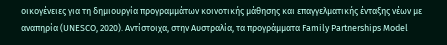οικογένειες για τη δημιουργία προγραμμάτων κοινοτικής μάθησης και επαγγελματικής ένταξης νέων με αναπηρία (UNESCO, 2020). Αντίστοιχα, στην Αυστραλία, τα προγράμματα Family Partnerships Model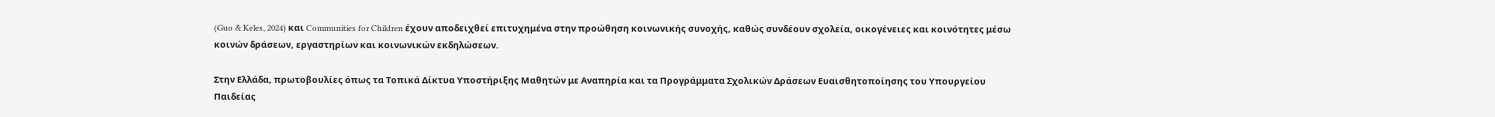(Guo & Keles, 2024) και Communities for Children έχουν αποδειχθεί επιτυχημένα στην προώθηση κοινωνικής συνοχής, καθώς συνδέουν σχολεία, οικογένειες και κοινότητες μέσω κοινών δράσεων, εργαστηρίων και κοινωνικών εκδηλώσεων.

Στην Ελλάδα, πρωτοβουλίες όπως τα Τοπικά Δίκτυα Υποστήριξης Μαθητών με Αναπηρία και τα Προγράμματα Σχολικών Δράσεων Ευαισθητοποίησης του Υπουργείου Παιδείας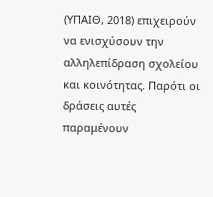(ΥΠΑΙΘ, 2018) επιχειρούν να ενισχύσουν την αλληλεπίδραση σχολείου και κοινότητας. Παρότι οι δράσεις αυτές παραμένουν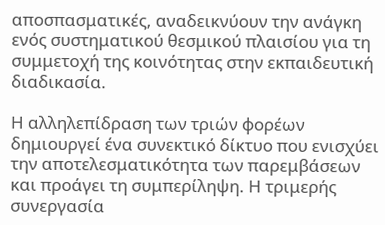αποσπασματικές, αναδεικνύουν την ανάγκη ενός συστηματικού θεσμικού πλαισίου για τη συμμετοχή της κοινότητας στην εκπαιδευτική διαδικασία.

Η αλληλεπίδραση των τριών φορέων δημιουργεί ένα συνεκτικό δίκτυο που ενισχύει την αποτελεσματικότητα των παρεμβάσεων και προάγει τη συμπερίληψη. Η τριμερής συνεργασία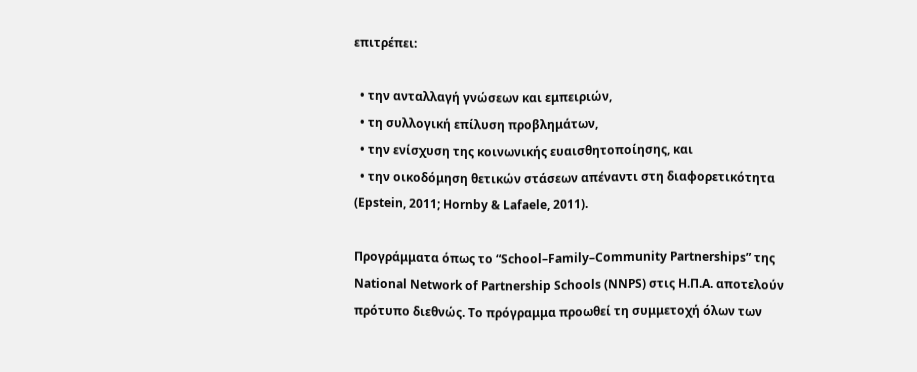επιτρέπει:

  • την ανταλλαγή γνώσεων και εμπειριών,
  • τη συλλογική επίλυση προβλημάτων,
  • την ενίσχυση της κοινωνικής ευαισθητοποίησης, και
  • την οικοδόμηση θετικών στάσεων απέναντι στη διαφορετικότητα (Epstein, 2011; Hornby & Lafaele, 2011).

Προγράμματα όπως το “School–Family–Community Partnerships” της National Network of Partnership Schools (NNPS) στις Η.Π.Α. αποτελούν πρότυπο διεθνώς. Το πρόγραμμα προωθεί τη συμμετοχή όλων των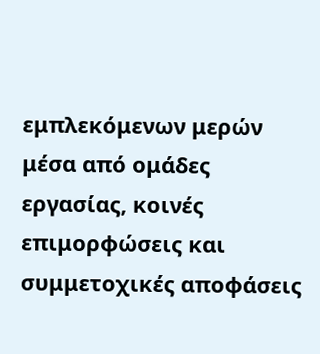εμπλεκόμενων μερών μέσα από ομάδες εργασίας, κοινές επιμορφώσεις και συμμετοχικές αποφάσεις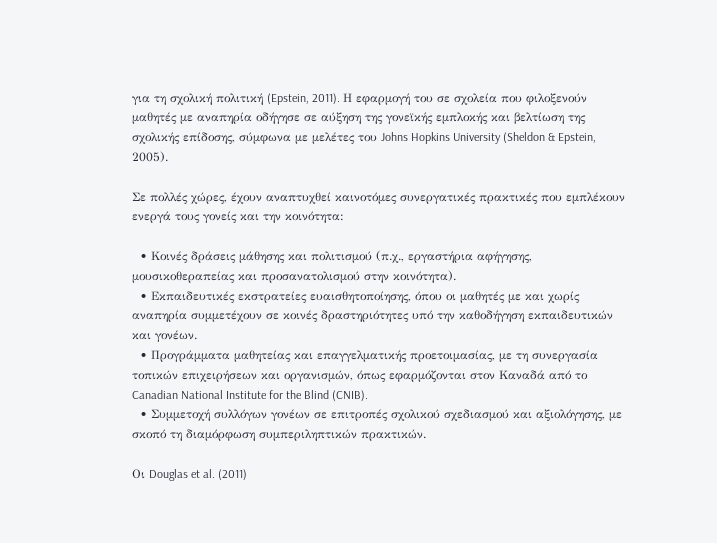για τη σχολική πολιτική (Epstein, 2011). Η εφαρμογή του σε σχολεία που φιλοξενούν μαθητές με αναπηρία οδήγησε σε αύξηση της γονεϊκής εμπλοκής και βελτίωση της σχολικής επίδοσης, σύμφωνα με μελέτες του Johns Hopkins University (Sheldon & Epstein, 2005).

Σε πολλές χώρες, έχουν αναπτυχθεί καινοτόμες συνεργατικές πρακτικές που εμπλέκουν ενεργά τους γονείς και την κοινότητα:

  • Κοινές δράσεις μάθησης και πολιτισμού (π.χ., εργαστήρια αφήγησης, μουσικοθεραπείας και προσανατολισμού στην κοινότητα).
  • Εκπαιδευτικές εκστρατείες ευαισθητοποίησης, όπου οι μαθητές με και χωρίς αναπηρία συμμετέχουν σε κοινές δραστηριότητες υπό την καθοδήγηση εκπαιδευτικών και γονέων.
  • Προγράμματα μαθητείας και επαγγελματικής προετοιμασίας, με τη συνεργασία τοπικών επιχειρήσεων και οργανισμών, όπως εφαρμόζονται στον Καναδά από το Canadian National Institute for the Blind (CNIB).
  • Συμμετοχή συλλόγων γονέων σε επιτροπές σχολικού σχεδιασμού και αξιολόγησης, με σκοπό τη διαμόρφωση συμπεριληπτικών πρακτικών.

Οι Douglas et al. (2011)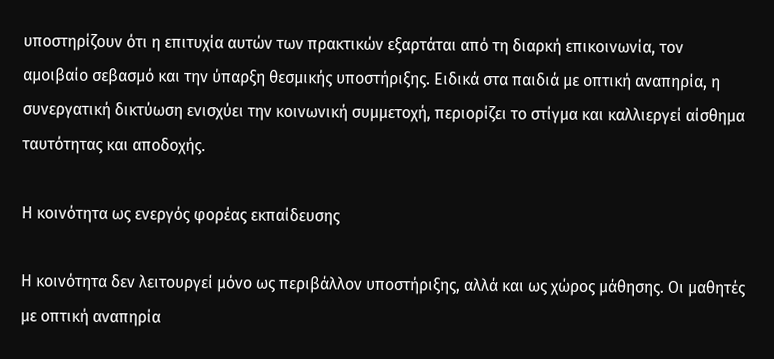υποστηρίζουν ότι η επιτυχία αυτών των πρακτικών εξαρτάται από τη διαρκή επικοινωνία, τον αμοιβαίο σεβασμό και την ύπαρξη θεσμικής υποστήριξης. Ειδικά στα παιδιά με οπτική αναπηρία, η συνεργατική δικτύωση ενισχύει την κοινωνική συμμετοχή, περιορίζει το στίγμα και καλλιεργεί αίσθημα ταυτότητας και αποδοχής.

Η κοινότητα ως ενεργός φορέας εκπαίδευσης

Η κοινότητα δεν λειτουργεί μόνο ως περιβάλλον υποστήριξης, αλλά και ως χώρος μάθησης. Οι μαθητές με οπτική αναπηρία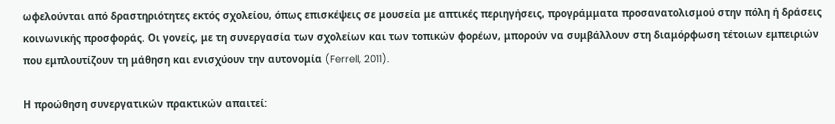ωφελούνται από δραστηριότητες εκτός σχολείου, όπως επισκέψεις σε μουσεία με απτικές περιηγήσεις, προγράμματα προσανατολισμού στην πόλη ή δράσεις κοινωνικής προσφοράς. Οι γονείς, με τη συνεργασία των σχολείων και των τοπικών φορέων, μπορούν να συμβάλλουν στη διαμόρφωση τέτοιων εμπειριών που εμπλουτίζουν τη μάθηση και ενισχύουν την αυτονομία (Ferrell, 2011).

Η προώθηση συνεργατικών πρακτικών απαιτεί: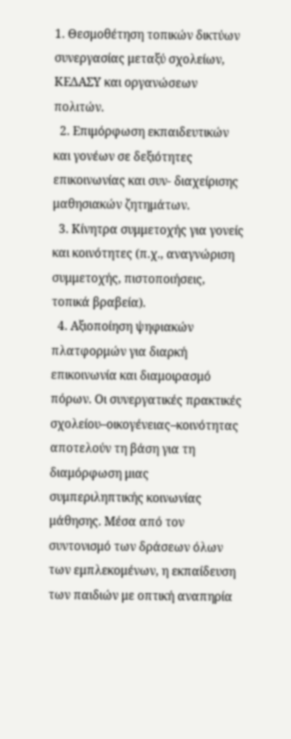1. Θεσμοθέτηση τοπικών δικτύων συνεργασίας μεταξύ σχολείων, ΚΕΔΑΣΥ και οργανώσεων πολιτών.
  2. Επιμόρφωση εκπαιδευτικών και γονέων σε δεξιότητες επικοινωνίας και συν- διαχείρισης μαθησιακών ζητημάτων.
  3. Κίνητρα συμμετοχής για γονείς και κοινότητες (π.χ., αναγνώριση συμμετοχής, πιστοποιήσεις, τοπικά βραβεία).
  4. Αξιοποίηση ψηφιακών πλατφορμών για διαρκή επικοινωνία και διαμοιρασμό πόρων. Οι συνεργατικές πρακτικές σχολείου–οικογένειας–κοινότητας αποτελούν τη βάση για τη διαμόρφωση μιας συμπεριληπτικής κοινωνίας μάθησης. Μέσα από τον συντονισμό των δράσεων όλων των εμπλεκομένων, η εκπαίδευση των παιδιών με οπτική αναπηρία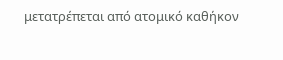μετατρέπεται από ατομικό καθήκον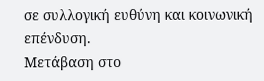σε συλλογική ευθύνη και κοινωνική επένδυση.
Μετάβαση στο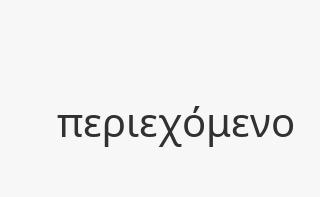περιεχόμενο